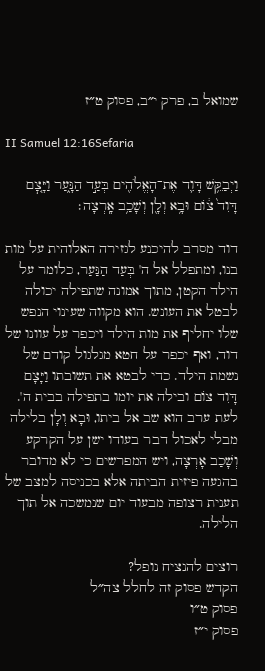שמואל ב, פרק י״ב, פסוק ט״ז

II Samuel 12:16Sefaria

וַיְבַקֵּ֥שׁ דָּוִ֛ד אֶת־הָאֱלֹהִ֖ים בְּעַ֣ד הַנָּ֑עַר וַיָּ֤צׇם דָּוִד֙ צ֔וֹם וּבָ֥א וְלָ֖ן וְשָׁכַ֥ב אָֽרְצָה׃

דוד מסרב להיכנע לגזירה האלוהית על מות בנו, ומתפלל אל ה' בְּעַד הַנַּעַר, כלומר על הילד הקטן, מתוך אמונה שתפילה יכולה לבטל את העונש. הוא מקווה שעינוי הנפש שלו יחליף את מות הילד ויכפר על עוונו של דוד, ואף יכפר על חטא מגלגול קודם של נשמת הילד. כדי לבטא את תשובתו וַיָּצָם דָּוִד צוֹם ובילה את יומו בתפילה בבית ה'. לעת ערב הוא שב אל ביתו, וּבָא וְלָן בלילה מבלי לאכול דבר בעודו ישן על הקרקע וְשָׁכַב אָרְצָה, ויש המפרשים כי לא מדובר בהגעה פיזית הביתה אלא בכניסה למצב של תענית רצופה מבעוד יום שנמשכה אל תוך הלילה.

רוצים להנציח נופל?
הקדש פסוק זה לחלל צה״ל
פסוק ט״ו
פסוק י״ז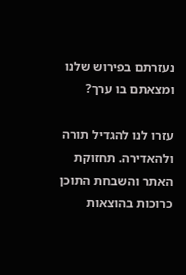נעזרתם בפירוש שלנו ומצאתם בו ערך?

עזרו לנו להגדיל תורה ולהאדירה. תחזוקת האתר והשבחת התוכן כרוכות בהוצאות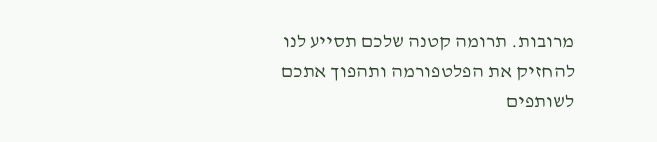מרובות. תרומה קטנה שלכם תסייע לנו להחזיק את הפלטפורמה ותהפוך אתכם לשותפים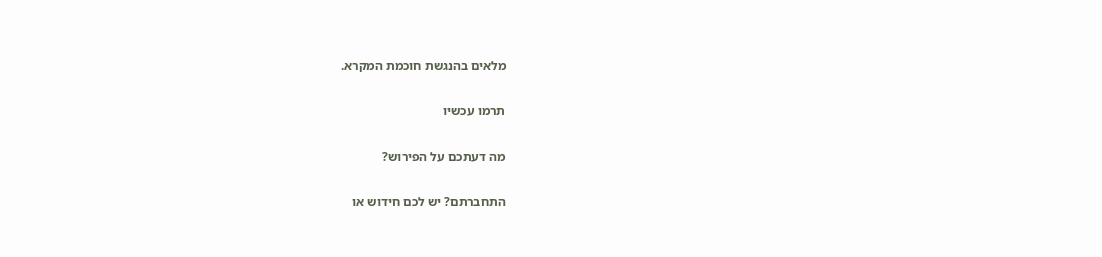מלאים בהנגשת חוכמת המקרא.

תרמו עכשיו

מה דעתכם על הפירוש?

התחברתם? יש לכם חידוש או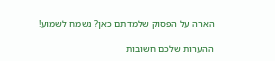הארה על הפסוק שלמדתם כאן? נשמח לשמוע!

ההערות שלכם חשובות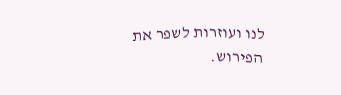לנו ועוזרות לשפר את הפירוש.